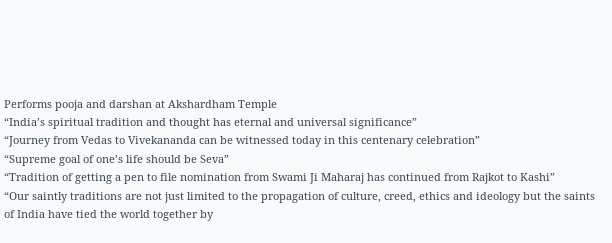Performs pooja and darshan at Akshardham Temple
“India’s spiritual tradition and thought has eternal and universal significance”
“Journey from Vedas to Vivekananda can be witnessed today in this centenary celebration”
“Supreme goal of one’s life should be Seva”
“Tradition of getting a pen to file nomination from Swami Ji Maharaj has continued from Rajkot to Kashi”
“Our saintly traditions are not just limited to the propagation of culture, creed, ethics and ideology but the saints of India have tied the world together by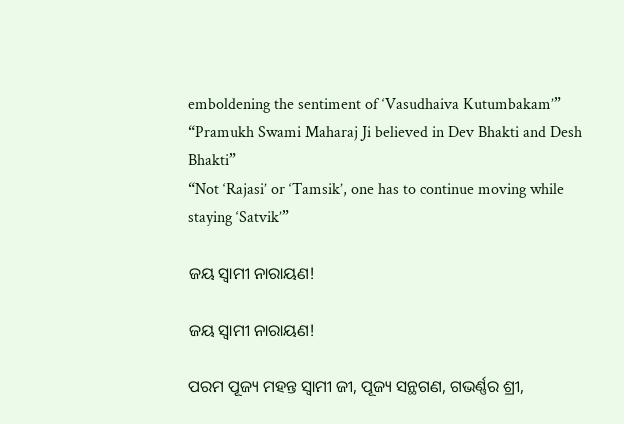emboldening the sentiment of ‘Vasudhaiva Kutumbakam’”
“Pramukh Swami Maharaj Ji believed in Dev Bhakti and Desh Bhakti”
“Not ‘Rajasi’ or ‘Tamsik’, one has to continue moving while staying ‘Satvik’”

ଜୟ ସ୍ୱାମୀ ନାରାୟଣ!

ଜୟ ସ୍ୱାମୀ ନାରାୟଣ!

ପରମ ପୂଜ୍ୟ ମହନ୍ତ ସ୍ୱାମୀ ଜୀ, ପୂଜ୍ୟ ସନ୍ଥଗଣ, ଗଭର୍ଣ୍ଣର ଶ୍ରୀ,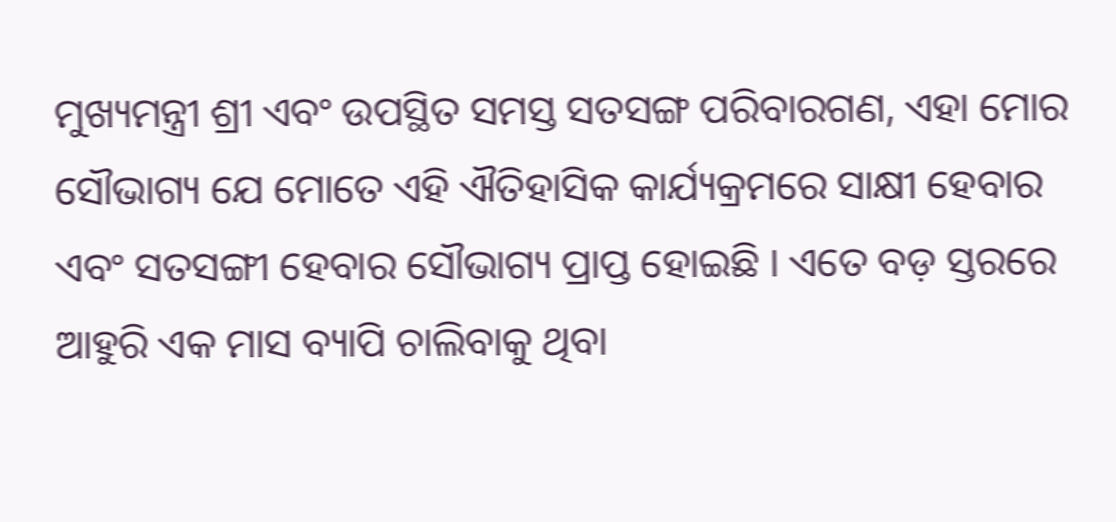ମୁଖ୍ୟମନ୍ତ୍ରୀ ଶ୍ରୀ ଏବଂ ଉପସ୍ଥିତ ସମସ୍ତ ସତସଙ୍ଗ ପରିବାରଗଣ, ଏହା ମୋର ସୌଭାଗ୍ୟ ଯେ ମୋତେ ଏହି ଐତିହାସିକ କାର୍ଯ୍ୟକ୍ରମରେ ସାକ୍ଷୀ ହେବାର ଏବଂ ସତସଙ୍ଗୀ ହେବାର ସୌଭାଗ୍ୟ ପ୍ରାପ୍ତ ହୋଇଛି । ଏତେ ବଡ଼ ସ୍ତରରେ ଆହୁରି ଏକ ମାସ ବ୍ୟାପି ଚାଲିବାକୁ ଥିବା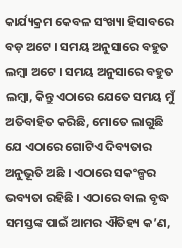କାର୍ଯ୍ୟକ୍ରମ କେବଳ ସଂଖ୍ୟା ହିସାବରେ ବଡ଼ ଅଟେ । ସମୟ ଅନୁସାରେ ବହୁତ ଲମ୍ବା ଅଟେ । ସମୟ ଅନୁସାରେ ବହୁତ ଲମ୍ବା, କିନ୍ତୁ ଏଠାରେ ଯେତେ ସମୟ ମୁଁ ଅତିବାହିତ କରିଛି, ମୋତେ ଲାଗୁଛି ଯେ ଏଠାରେ ଗୋଟିଏ ଦିବ୍ୟତାର ଅନୁଭୂତି ଅଛି । ଏଠାରେ ସକଂଳ୍ପର ଭବ୍ୟତା ରହିଛି । ଏଠାରେ ବାଲ ବୃଦ୍ଧ ସମସ୍ତଙ୍କ ପାଇଁ ଆମର ଐତିହ୍ୟ କ’ଣ,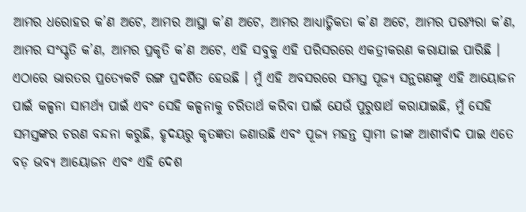ଆମର ଧରୋହର କ’ଣ ଅଟେ, ଆମର ଆସ୍ଥା କ’ଣ ଅଟେ, ଆମର ଆଧ୍ୟାତ୍ମିକତା କ’ଣ ଅଟେ, ଆମର ପରମ୍ପରା କ’ଣ, ଆମର ସଂସ୍କୃତି କ’ଣ, ଆମର ପ୍ରକୃତି କ’ଣ ଅଟେ, ଏହି ସବୁକୁ ଏହି ପରିସରରେ ଏକତ୍ରୀକରଣ କରାଯାଇ ପାରିଛି । ଏଠାରେ ଭାରତର ପ୍ରତ୍ୟେକଟି ରଙ୍ଗ ପ୍ରଦର୍ଶିତ ହେଉଛି । ମୁଁ ଏହି ଅବସରରେ ସମସ୍ତ ପୂଜ୍ୟ ସନ୍ଥଗଣଙ୍କୁ ଏହି ଆୟୋଜନ ପାଇଁ କଳ୍ପନା ସାମର୍ଥ୍ୟ ପାଇଁ ଏବଂ ସେହି କଳ୍ପନାକୁ ଚରିତାର୍ଥ କରିବା ପାଇଁ ଯେଉଁ ପୁରୁଷାର୍ଥ କରାଯାଇଛି, ମୁଁ ସେହି ସମସ୍ତଙ୍କର ଚରଣ ବନ୍ଦନା କରୁଛି, ହୃଦୟରୁ କୃତଜ୍ଞତା ଜଣାଉଛି ଏବଂ ପୂଜ୍ୟ ମହନ୍ତ ସ୍ୱାମୀ ଜୀଙ୍କ ଆଶୀର୍ବାଦ ପାଇ ଏତେ ବଡ଼ ଭବ୍ୟ ଆୟୋଜନ ଏବଂ ଏହି ଦେଶ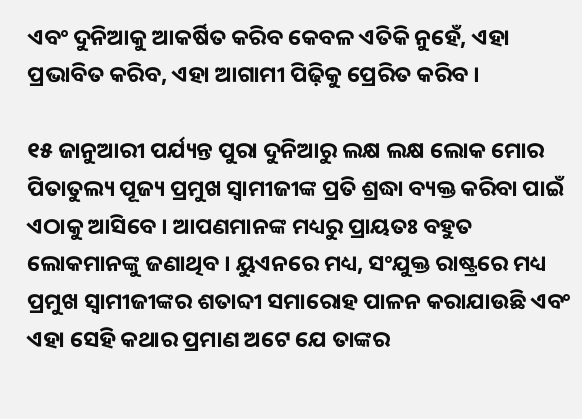ଏବଂ ଦୁନିଆକୁ ଆକର୍ଷିତ କରିବ କେବଳ ଏତିକି ନୁହେଁ, ଏହା ପ୍ରଭାବିତ କରିବ, ଏହା ଆଗାମୀ ପିଢ଼ିକୁ ପ୍ରେରିତ କରିବ ।

୧୫ ଜାନୁଆରୀ ପର୍ଯ୍ୟନ୍ତ ପୁରା ଦୁନିଆରୁ ଲକ୍ଷ ଲକ୍ଷ ଲୋକ ମୋର ପିତାତୁଲ୍ୟ ପୂଜ୍ୟ ପ୍ରମୁଖ ସ୍ୱାମୀଜୀଙ୍କ ପ୍ରତି ଶ୍ରଦ୍ଧା ବ୍ୟକ୍ତ କରିବା ପାଇଁ ଏଠାକୁ ଆସିବେ । ଆପଣମାନଙ୍କ ମଧ୍ୟରୁ ପ୍ରାୟତଃ ବହୁତ ଲୋକମାନଙ୍କୁ ଜଣାଥିବ । ୟୁଏନରେ ମଧ୍ୟ, ସଂଯୁକ୍ତ ରାଷ୍ଟ୍ରରେ ମଧ୍ୟ ପ୍ରମୁଖ ସ୍ୱାମୀଜୀଙ୍କର ଶତାବ୍ଦୀ ସମାରୋହ ପାଳନ କରାଯାଉଛି ଏବଂ ଏହା ସେହି କଥାର ପ୍ରମାଣ ଅଟେ ଯେ ତାଙ୍କର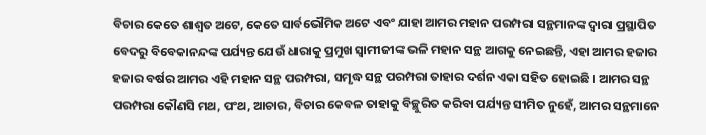ବିଚାର କେତେ ଶାଶ୍ୱତ ଅଟେ, କେତେ ସାର୍ବଭୌମିକ ଅଟେ ଏବଂ ଯାହା ଆମର ମହାନ ପରମ୍ପରା ସନ୍ଥମାନଙ୍କ ଦ୍ୱାରା ପ୍ରସ୍ଥାପିତ ବେଦରୁ ବିବେକାନନ୍ଦଙ୍କ ପର୍ଯ୍ୟନ୍ତ ଯେଉଁ ଧାରାକୁ ପ୍ରମୁଖ ସ୍ୱାମୀଜୀଙ୍କ ଭଳି ମହାନ ସନ୍ଥ ଆଗକୁ ନେଇଛନ୍ତି, ଏହା ଆମର ହଜାର ହଜାର ବର୍ଷର ଆମର ଏହି ମହାନ ସନ୍ଥ ପରମ୍ପରା, ସମୃଦ୍ଧ ସନ୍ଥ ପରମ୍ପରା ତାହାର ଦର୍ଶନ ଏକା ସହିତ ହୋଇଛି । ଆମର ସନ୍ଥ ପରମ୍ପରା କୌଣସି ମଥ, ପଂଥ, ଆଚାର, ବିଚାର କେବଳ ତାହାକୁ ବିଚ୍ଛୁରିତ କରିବା ପର୍ଯ୍ୟନ୍ତ ସୀମିତ ନୁହେଁ, ଆମର ସନ୍ଥମାନେ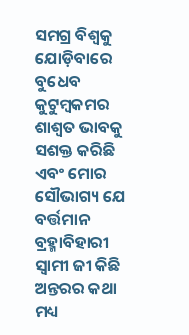ସମଗ୍ର ବିଶ୍ୱକୁ ଯୋଡ଼ିବାରେ ବୁଧେବ କୁଟୁମ୍ବକମର ଶାଶ୍ୱତ ଭାବକୁ ସଶକ୍ତ କରିଛି ଏବଂ ମୋର ସୌଭାଗ୍ୟ ଯେ ବର୍ତ୍ତମାନ ବ୍ରହ୍ମାବିହାରୀ ସ୍ୱାମୀ ଜୀ କିଛି ଅନ୍ତରର କଥା ମଧ୍ୟ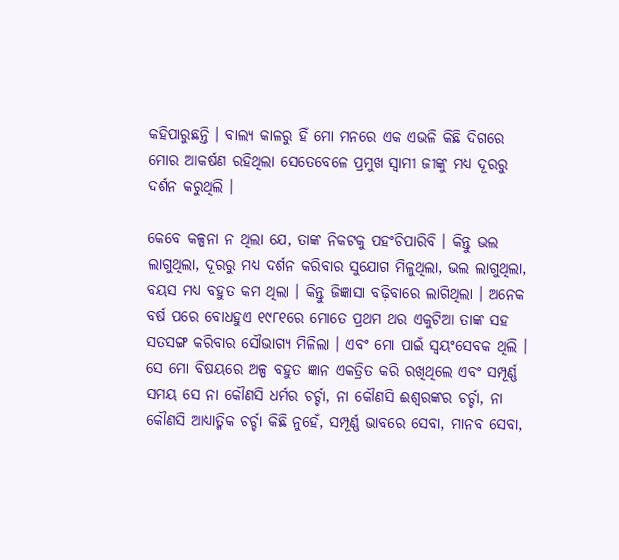କହିପାରୁଛନ୍ତି । ବାଲ୍ୟ କାଳରୁ ହିଁ ମୋ ମନରେ ଏକ ଏଭଳି କିଛି ଦିଗରେ ମୋର ଆକର୍ଷଣ ରହିଥିଲା ସେତେବେଳେ ପ୍ରମୁଖ ସ୍ୱାମୀ ଜୀଙ୍କୁ ମଧ୍ୟ ଦୂରରୁ ଦର୍ଶନ କରୁଥିଲି ।

କେବେ କଳ୍ପନା ନ ଥିଲା ଯେ, ତାଙ୍କ ନିକଟକୁ ପହଂଚିପାରିବି । କିନ୍ତୁ ଭଲ ଲାଗୁଥିଲା, ଦୂରରୁ ମଧ୍ୟ ଦର୍ଶନ କରିବାର ସୁଯୋଗ ମିଳୁଥିଲା, ଭଲ ଲାଗୁଥିଲା, ବୟସ ମଧ୍ୟ ବହୁତ କମ ଥିଲା । କିନ୍ତୁ ଜିଜ୍ଞାସା ବଢ଼ିବାରେ ଲାଗିଥିଲା । ଅନେକ ବର୍ଷ ପରେ ବୋଧହୁଏ ୧୯୮୧ରେ ମୋତେ ପ୍ରଥମ ଥର ଏକୁଟିଆ ତାଙ୍କ ସହ ସତସଙ୍ଗ କରିବାର ସୌଭାଗ୍ୟ ମିଳିଲା । ଏବଂ ମୋ ପାଇଁ ସ୍ୱୟଂସେବକ ଥିଲି । ସେ ମୋ ବିଷୟରେ ଅଳ୍ପ ବହୁତ ଜ୍ଞାନ ଏକତ୍ରିତ କରି ରଖିଥିଲେ ଏବଂ ସମ୍ପୂର୍ଣ୍ଣ ସମୟ ସେ ନା କୌଣସି ଧର୍ମର ଚର୍ଚ୍ଚା, ନା କୌଣସି ଈଶ୍ୱରଙ୍କର ଚର୍ଚ୍ଚା, ନା କୌଣସି ଆଧ୍ୟାତ୍ମିକ ଚର୍ଚ୍ଚା କିଛି ନୁହେଁ, ସମ୍ପୂର୍ଣ୍ଣ ଭାବରେ ସେବା, ମାନବ ସେବା,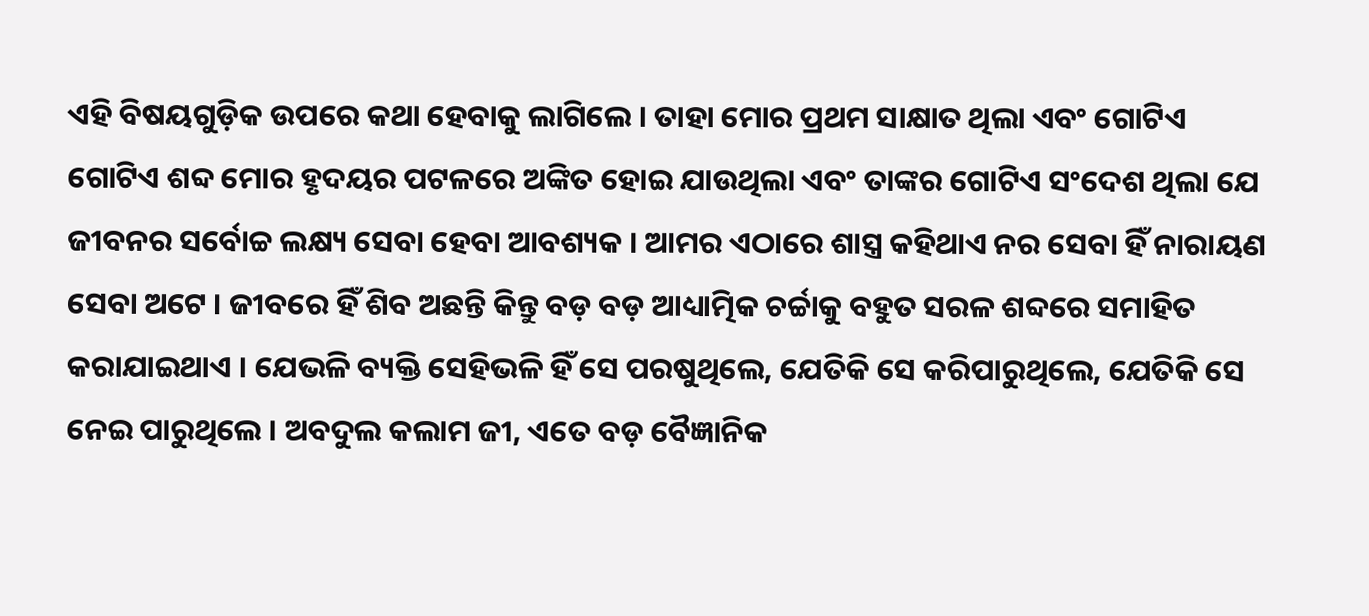ଏହି ବିଷୟଗୁଡ଼ିକ ଉପରେ କଥା ହେବାକୁ ଲାଗିଲେ । ତାହା ମୋର ପ୍ରଥମ ସାକ୍ଷାତ ଥିଲା ଏବଂ ଗୋଟିଏ ଗୋଟିଏ ଶବ୍ଦ ମୋର ହୃଦୟର ପଟଳରେ ଅଙ୍କିତ ହୋଇ ଯାଉଥିଲା ଏବଂ ତାଙ୍କର ଗୋଟିଏ ସଂଦେଶ ଥିଲା ଯେ ଜୀବନର ସର୍ବୋଚ୍ଚ ଲକ୍ଷ୍ୟ ସେବା ହେବା ଆବଶ୍ୟକ । ଆମର ଏଠାରେ ଶାସ୍ତ୍ର କହିଥାଏ ନର ସେବା ହିଁ ନାରାୟଣ ସେବା ଅଟେ । ଜୀବରେ ହିଁ ଶିବ ଅଛନ୍ତି କିନ୍ତୁ ବଡ଼ ବଡ଼ ଆଧ୍ୟାତ୍ମିକ ଚର୍ଚ୍ଚାକୁ ବହୁତ ସରଳ ଶବ୍ଦରେ ସମାହିତ କରାଯାଇଥାଏ । ଯେଭଳି ବ୍ୟକ୍ତି ସେହିଭଳି ହିଁ ସେ ପରଷୁଥିଲେ, ଯେତିକି ସେ କରିପାରୁଥିଲେ, ଯେତିକି ସେ ନେଇ ପାରୁଥିଲେ । ଅବଦୁଲ କଲାମ ଜୀ, ଏତେ ବଡ଼ ବୈଜ୍ଞାନିକ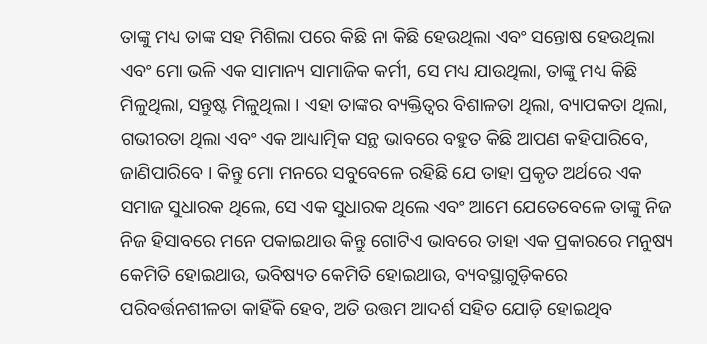ତାଙ୍କୁ ମଧ୍ୟ ତାଙ୍କ ସହ ମିଶିଲା ପରେ କିଛି ନା କିଛି ହେଉଥିଲା ଏବଂ ସନ୍ତୋଷ ହେଉଥିଲା ଏବଂ ମୋ ଭଳି ଏକ ସାମାନ୍ୟ ସାମାଜିକ କର୍ମୀ, ସେ ମଧ୍ୟ ଯାଉଥିଲା, ତାଙ୍କୁ ମଧ୍ୟ କିଛି ମିଳୁଥିଲା, ସନ୍ତୁଷ୍ଟ ମିଳୁଥିଲା । ଏହା ତାଙ୍କର ବ୍ୟକ୍ତିତ୍ୱର ବିଶାଳତା ଥିଲା, ବ୍ୟାପକତା ଥିଲା, ଗଭୀରତା ଥିଲା ଏବଂ ଏକ ଆଧ୍ୟାତ୍ମିକ ସନ୍ଥ ଭାବରେ ବହୁତ କିଛି ଆପଣ କହିପାରିବେ, ଜାଣିପାରିବେ । କିନ୍ତୁ ମୋ ମନରେ ସବୁବେଳେ ରହିଛି ଯେ ତାହା ପ୍ରକୃତ ଅର୍ଥରେ ଏକ ସମାଜ ସୁଧାରକ ଥିଲେ, ସେ ଏକ ସୁଧାରକ ଥିଲେ ଏବଂ ଆମେ ଯେତେବେଳେ ତାଙ୍କୁ ନିଜ ନିଜ ହିସାବରେ ମନେ ପକାଇଥାଉ କିନ୍ତୁ ଗୋଟିଏ ଭାବରେ ତାହା ଏକ ପ୍ରକାରରେ ମନୁଷ୍ୟ କେମିତି ହୋଇଥାଉ, ଭବିଷ୍ୟତ କେମିତି ହୋଇଥାଉ, ବ୍ୟବସ୍ଥାଗୁଡ଼ିକରେ ପରିବର୍ତ୍ତନଶୀଳତା କାହିଁକି ହେବ, ଅତି ଉତ୍ତମ ଆଦର୍ଶ ସହିତ ଯୋଡ଼ି ହୋଇଥିବ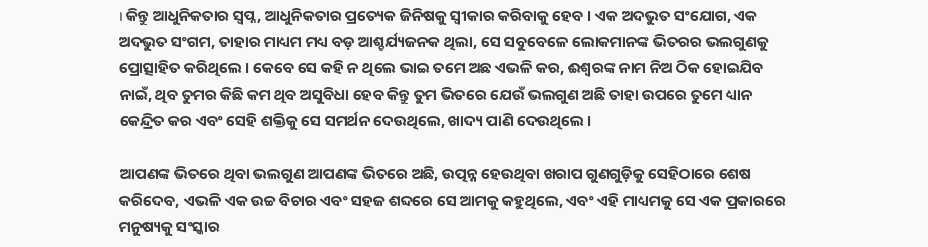। କିନ୍ତୁ ଆଧୁନିକତାର ସ୍ୱପ୍ନ, ଆଧୁନିକତାର ପ୍ରତ୍ୟେକ ଜିନିଷକୁ ସ୍ୱୀକାର କରିବାକୁ ହେବ । ଏକ ଅଦଭୁତ ସଂଯୋଗ, ଏକ ଅଦଭୁତ ସଂଗମ, ତାହାର ମାଧ୍ୟମ ମଧ୍ୟ ବଡ଼ ଆଶ୍ଚର୍ଯ୍ୟଜନକ ଥିଲା, ସେ ସବୁବେଳେ ଲୋକମାନଙ୍କ ଭିତରର ଭଲଗୁଣକୁ ପ୍ରୋତ୍ସାହିତ କରିଥିଲେ । କେବେ ସେ କହି ନ ଥିଲେ ଭାଇ ତମେ ଅଛ ଏଭଳି କର, ଈଶ୍ୱରଙ୍କ ନାମ ନିଅ ଠିକ ହୋଇଯିବ ନାଇଁ, ଥିବ ତୁମର କିଛି କମ ଥିବ ଅସୁବିଧା ହେବ କିନ୍ତୁ ତୁମ ଭିତରେ ଯେଉଁ ଭଲଗୁଣ ଅଛି ତାହା ଉପରେ ତୁମେ ଧ୍ୟାନ କେନ୍ଦ୍ରିତ କର ଏବଂ ସେହି ଶକ୍ତିକୁ ସେ ସମର୍ଥନ ଦେଉଥିଲେ, ଖାଦ୍ୟ ପାଣି ଦେଉଥିଲେ ।

ଆପଣଙ୍କ ଭିତରେ ଥିବା ଭଲଗୁଣ ଆପଣଙ୍କ ଭିତରେ ଅଛି, ଉତ୍ପନ୍ନ ହେଉଥିବା ଖରାପ ଗୁଣଗୁଡ଼ିକୁ ସେହିଠାରେ ଶେଷ କରିଦେବ, ଏଭଳି ଏକ ଉଚ୍ଚ ବିଚାର ଏବଂ ସହଜ ଶବ୍ଦରେ ସେ ଆମକୁ କହୁଥିଲେ, ଏବଂ ଏହି ମାଧ୍ୟମକୁ ସେ ଏକ ପ୍ରକାରରେ ମନୁଷ୍ୟକୁ ସଂସ୍କାର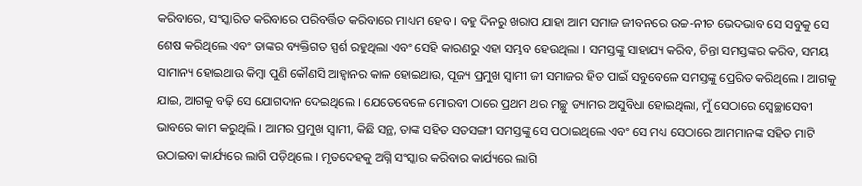କରିବାରେ, ସଂସ୍କାରିତ କରିବାରେ ପରିବର୍ତ୍ତିତ କରିବାରେ ମାଧ୍ୟମ ହେବ । ବହୁ ଦିନରୁ ଖରାପ ଯାହା ଆମ ସମାଜ ଜୀବନରେ ଉଚ୍ଚ-ନୀଚ ଭେଦଭାବ ସେ ସବୁକୁ ସେ ଶେଷ କରିଥିଲେ ଏବଂ ତାଙ୍କର ବ୍ୟକ୍ତିଗତ ସ୍ପର୍ଶ ରହୁଥିଲା ଏବଂ ସେହି କାରଣରୁ ଏହା ସମ୍ଭବ ହେଉଥିଲା । ସମସ୍ତଙ୍କୁ ସାହାଯ୍ୟ କରିବ, ଚିନ୍ତା ସମସ୍ତଙ୍କର କରିବ, ସମୟ ସାମାନ୍ୟ ହୋଇଥାଉ କିମ୍ବା ପୁଣି କୌଣସି ଆହ୍ୱାନର କାଳ ହୋଇଥାଉ, ପୂଜ୍ୟ ପ୍ରମୁଖ ସ୍ୱାମୀ ଜୀ ସମାଜର ହିତ ପାଇଁ ସବୁବେଳେ ସମସ୍ତଙ୍କୁ ପ୍ରେରିତ କରିଥିଲେ । ଆଗକୁ ଯାଇ, ଆଗକୁ ବଢ଼ି ସେ ଯୋଗଦାନ ଦେଇଥିଲେ । ଯେତେବେଳେ ମୋରବୀ ଠାରେ ପ୍ରଥମ ଥର ମଚ୍ଛୁ ଡ୍ୟାମର ଅସୁବିଧା ହୋଇଥିଲା, ମୁଁ ସେଠାରେ ସ୍ୱେଚ୍ଛାସେବୀ ଭାବରେ କାମ କରୁଥିଲି । ଆମର ପ୍ରମୁଖ ସ୍ୱାମୀ, କିଛି ସନ୍ଥ, ତାଙ୍କ ସହିତ ସତସଙ୍ଗୀ ସମସ୍ତଙ୍କୁ ସେ ପଠାଇଥିଲେ ଏବଂ ସେ ମଧ୍ୟ ସେଠାରେ ଆମମାନଙ୍କ ସହିତ ମାଟି ଉଠାଇବା କାର୍ଯ୍ୟରେ ଲାଗି ପଡ଼ିଥିଲେ । ମୃତଦେହକୁ ଅଗ୍ନି ସଂସ୍କାର କରିବାର କାର୍ଯ୍ୟରେ ଲାଗି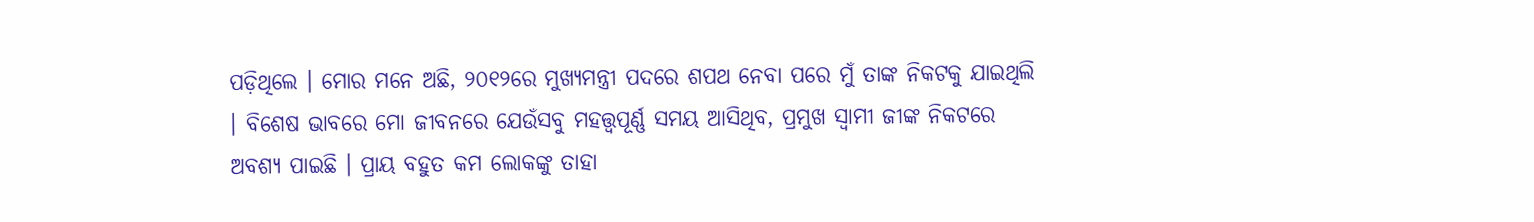ପଡ଼ିଥିଲେ । ମୋର ମନେ ଅଛି, ୨୦୧୨ରେ ମୁଖ୍ୟମନ୍ତ୍ରୀ ପଦରେ ଶପଥ ନେବା ପରେ ମୁଁ ତାଙ୍କ ନିକଟକୁ ଯାଇଥିଲି । ବିଶେଷ ଭାବରେ ମୋ ଜୀବନରେ ଯେଉଁସବୁ ମହତ୍ତ୍ୱପୂର୍ଣ୍ଣ ସମୟ ଆସିଥିବ, ପ୍ରମୁଖ ସ୍ୱାମୀ ଜୀଙ୍କ ନିକଟରେ ଅବଶ୍ୟ ପାଇଛି । ପ୍ରାୟ ବହୁତ କମ ଲୋକଙ୍କୁ ତାହା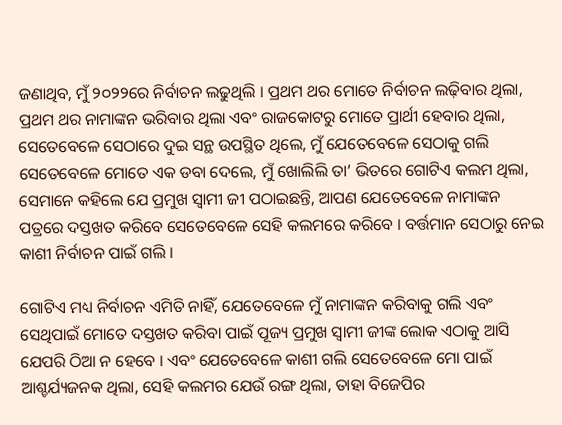ଜଣାଥିବ, ମୁଁ ୨୦୨୨ରେ ନିର୍ବାଚନ ଲଢୁଥିଲି । ପ୍ରଥମ ଥର ମୋତେ ନିର୍ବାଚନ ଲଢ଼ିବାର ଥିଲା, ପ୍ରଥମ ଥର ନାମାଙ୍କନ ଭରିବାର ଥିଲା ଏବଂ ରାଜକୋଟରୁ ମୋତେ ପ୍ରାର୍ଥୀ ହେବାର ଥିଲା, ସେତେବେଳେ ସେଠାରେ ଦୁଇ ସନ୍ଥ ଉପସ୍ଥିତ ଥିଲେ, ମୁଁ ଯେତେବେଳେ ସେଠାକୁ ଗଲି ସେତେବେଳେ ମୋତେ ଏକ ଡବା ଦେଲେ, ମୁଁ ଖୋଲିଲି ତା’ ଭିତରେ ଗୋଟିଏ କଲମ ଥିଲା, ସେମାନେ କହିଲେ ଯେ ପ୍ରମୁଖ ସ୍ୱାମୀ ଜୀ ପଠାଇଛନ୍ତି, ଆପଣ ଯେତେବେଳେ ନାମାଙ୍କନ ପତ୍ରରେ ଦସ୍ତଖତ କରିବେ ସେତେବେଳେ ସେହି କଲମରେ କରିବେ । ବର୍ତ୍ତମାନ ସେଠାରୁ ନେଇ କାଶୀ ନିର୍ବାଚନ ପାଇଁ ଗଲି ।

ଗୋଟିଏ ମଧ୍ୟ ନିର୍ବାଚନ ଏମିତି ନାହିଁ, ଯେତେବେଳେ ମୁଁ ନାମାଙ୍କନ କରିବାକୁ ଗଲି ଏବଂ ସେଥିପାଇଁ ମୋତେ ଦସ୍ତଖତ କରିବା ପାଇଁ ପୂଜ୍ୟ ପ୍ରମୁଖ ସ୍ୱାମୀ ଜୀଙ୍କ ଲୋକ ଏଠାକୁ ଆସି ଯେପରି ଠିଆ ନ ହେବେ । ଏବଂ ଯେତେବେଳେ କାଶୀ ଗଲି ସେତେବେଳେ ମୋ ପାଇଁ ଆଶ୍ଚର୍ଯ୍ୟଜନକ ଥିଲା, ସେହି କଲମର ଯେଉଁ ରଙ୍ଗ ଥିଲା, ତାହା ବିଜେପିର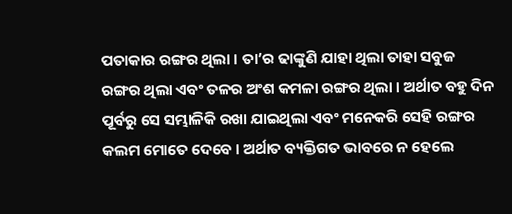ପତାକାର ରଙ୍ଗର ଥିଲା । ତା’ର ଢାଙ୍କୁଣି ଯାହା ଥିଲା ତାହା ସବୁଜ ରଙ୍ଗର ଥିଲା ଏବଂ ତଳର ଅଂଶ କମଳା ରଙ୍ଗର ଥିଲା । ଅର୍ଥାତ ବହୁ ଦିନ ପୂର୍ବରୁ ସେ ସମ୍ଭାଳିକି ରଖା ଯାଇଥିଲା ଏବଂ ମନେକରି ସେହି ରଙ୍ଗର କଲମ ମୋତେ ଦେବେ । ଅର୍ଥାତ ବ୍ୟକ୍ତିଗତ ଭାବରେ ନ ହେଲେ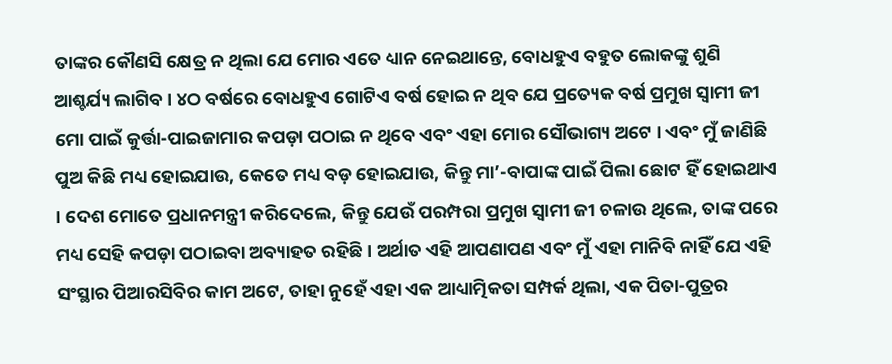ତାଙ୍କର କୌଣସି କ୍ଷେତ୍ର ନ ଥିଲା ଯେ ମୋର ଏତେ ଧ୍ୟାନ ନେଇଥାନ୍ତେ, ବୋଧହୁଏ ବହୁତ ଲୋକଙ୍କୁ ଶୁଣି ଆଶ୍ଚର୍ଯ୍ୟ ଲାଗିବ । ୪ଠ ବର୍ଷରେ ବୋଧହୁଏ ଗୋଟିଏ ବର୍ଷ ହୋଇ ନ ଥିବ ଯେ ପ୍ରତ୍ୟେକ ବର୍ଷ ପ୍ରମୁଖ ସ୍ୱାମୀ ଜୀ ମୋ ପାଇଁ କୁର୍ତ୍ତା-ପାଇଜାମାର କପଡ଼ା ପଠାଇ ନ ଥିବେ ଏବଂ ଏହା ମୋର ସୌଭାଗ୍ୟ ଅଟେ । ଏବଂ ମୁଁ ଜାଣିଛି ପୁଅ କିଛି ମଧ୍ୟ ହୋଇଯାଉ, କେତେ ମଧ୍ୟ ବଡ଼ ହୋଇଯାଉ, କିନ୍ତୁ ମା’-ବାପାଙ୍କ ପାଇଁ ପିଲା ଛୋଟ ହିଁ ହୋଇଥାଏ । ଦେଶ ମୋତେ ପ୍ରଧାନମନ୍ତ୍ରୀ କରିଦେଲେ, କିନ୍ତୁ ଯେଉଁ ପରମ୍ପରା ପ୍ରମୁଖ ସ୍ୱାମୀ ଜୀ ଚଳାଉ ଥିଲେ, ତାଙ୍କ ପରେ ମଧ୍ୟ ସେହି କପଡ଼ା ପଠାଇବା ଅବ୍ୟାହତ ରହିଛି । ଅର୍ଥାତ ଏହି ଆପଣାପଣ ଏବଂ ମୁଁ ଏହା ମାନିବି ନାହିଁ ଯେ ଏହି ସଂସ୍ଥାର ପିଆରସିବିର କାମ ଅଟେ, ତାହା ନୁହେଁ ଏହା ଏକ ଆଧ୍ୟାତ୍ମିକତା ସମ୍ପର୍କ ଥିଲା, ଏକ ପିତା-ପୁତ୍ରର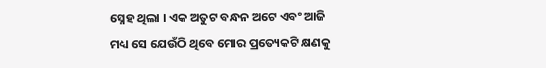ସ୍ନେହ ଥିଲା । ଏକ ଅତୁଟ ବନ୍ଧନ ଅଟେ ଏବଂ ଆଜି ମଧ୍ୟ ସେ ଯେଉଁଠି ଥିବେ ମୋର ପ୍ରତ୍ୟେକଟି କ୍ଷଣକୁ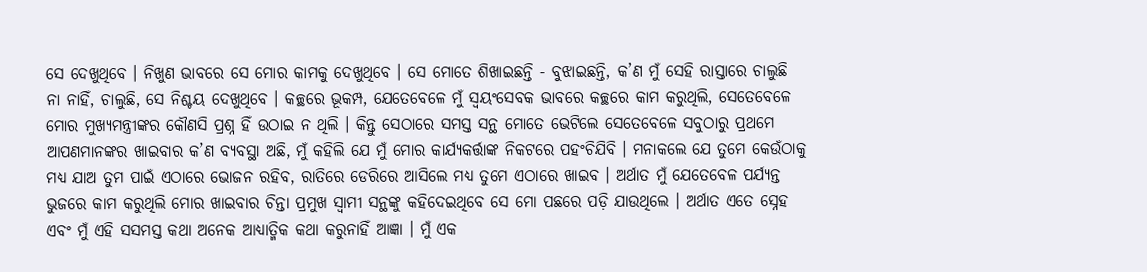ସେ ଦେଖୁଥିବେ । ନିଖୁଣ ଭାବରେ ସେ ମୋର କାମକୁ ଦେଖୁଥିବେ । ସେ ମୋତେ ଶିଖାଇଛନ୍ତି - ବୁଝାଇଛନ୍ତି, କ’ଣ ମୁଁ ସେହି ରାସ୍ତାରେ ଚାଲୁଛି ନା ନାହିଁ, ଚାଲୁଛି, ସେ ନିଶ୍ଚୟ ଦେଖୁଥିବେ । କଚ୍ଛରେ ଭୂକମ୍ପ, ଯେତେବେଳେ ମୁଁ ସ୍ୱୟଂସେବକ ଭାବରେ କଚ୍ଛରେ କାମ କରୁଥିଲି, ସେତେବେଳେ ମୋର ମୁଖ୍ୟମନ୍ତ୍ରୀଙ୍କର କୌଣସି ପ୍ରଶ୍ନ ହିଁ ଉଠାଇ ନ ଥିଲି । କିନ୍ତୁ ସେଠାରେ ସମସ୍ତ ସନ୍ଥ ମୋତେ ଭେଟିଲେ ସେତେବେଳେ ସବୁଠାରୁ ପ୍ରଥମେ ଆପଣମାନଙ୍କର ଖାଇବାର କ’ଣ ବ୍ୟବସ୍ଥା ଅଛି, ମୁଁ କହିଲି ଯେ ମୁଁ ମୋର କାର୍ଯ୍ୟକର୍ତ୍ତାଙ୍କ ନିକଟରେ ପହଂଚିଯିବି । ମନାକଲେ ଯେ ତୁମେ କେଉଁଠାକୁ ମଧ୍ୟ ଯାଅ ତୁମ ପାଇଁ ଏଠାରେ ଭୋଜନ ରହିବ, ରାତିରେ ଡେରିରେ ଆସିଲେ ମଧ୍ୟ ତୁମେ ଏଠାରେ ଖାଇବ । ଅର୍ଥାତ ମୁଁ ଯେତେବେଳ ପର୍ଯ୍ୟନ୍ତ ଭୁଜରେ କାମ କରୁଥିଲି ମୋର ଖାଇବାର ଚିନ୍ତା ପ୍ରମୁଖ ସ୍ୱାମୀ ସନ୍ଥଙ୍କୁ କହିଦେଇଥିବେ ସେ ମୋ ପଛରେ ପଡ଼ି ଯାଉଥିଲେ । ଅର୍ଥାତ ଏତେ ସ୍ନେହ ଏବଂ ମୁଁ ଏହି ସସମସ୍ତ କଥା ଅନେକ ଆଧ୍ୟାତ୍ମିକ କଥା କରୁନାହିଁ ଆଜ୍ଞା । ମୁଁ ଏକ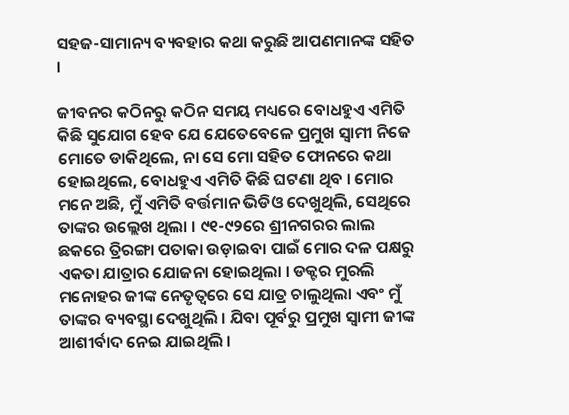ସହଜ-ସାମାନ୍ୟ ବ୍ୟବହାର କଥା କରୁଛି ଆପଣମାନଙ୍କ ସହିତ ।

ଜୀବନର କଠିନରୁ କଠିନ ସମୟ ମଧ୍ୟରେ ବୋଧହୁଏ ଏମିତି କିଛି ସୁଯୋଗ ହେବ ଯେ ଯେତେବେଳେ ପ୍ରମୁଖ ସ୍ୱାମୀ ନିଜେ ମୋତେ ଡାକିଥିଲେ, ନା ସେ ମୋ ସହିତ ଫୋନରେ କଥା ହୋଇଥିଲେ, ବୋଧହୁଏ ଏମିତି କିଛି ଘଟଣା ଥିବ । ମୋର ମନେ ଅଛି, ମୁଁ ଏମିତି ବର୍ତ୍ତମାନ ଭିଡିଓ ଦେଖୁଥିଲି, ସେଥିରେ ତାଙ୍କର ଉଲ୍ଲେଖ ଥିଲା । ୯୧-୯୨ରେ ଶ୍ରୀନଗରର ଲାଲ ଛକରେ ତ୍ରିରଙ୍ଗା ପତାକା ଉଡ଼ାଇବା ପାଇଁ ମୋର ଦଳ ପକ୍ଷରୁ ଏକତା ଯାତ୍ରାର ଯୋଜନା ହୋଇଥିଲା । ଡକ୍ଟର ମୁରଲି ମନୋହର ଜୀଙ୍କ ନେତୃତ୍ୱରେ ସେ ଯାତ୍ର ଚାଲୁଥିଲା ଏବଂ ମୁଁ ତାଙ୍କର ବ୍ୟବସ୍ଥା ଦେଖୁଥିଲି । ଯିବା ପୂର୍ବରୁ ପ୍ରମୁଖ ସ୍ୱାମୀ ଜୀଙ୍କ ଆଶୀର୍ବାଦ ନେଇ ଯାଇଥିଲି ।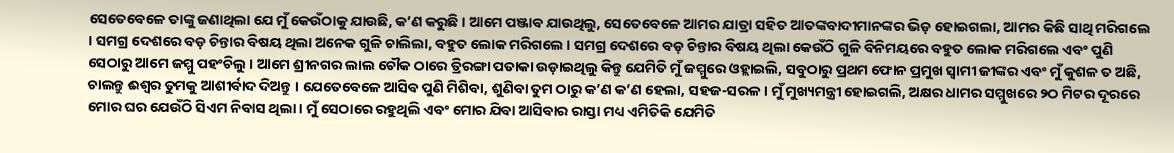ସେତେବେଳେ ତାଙ୍କୁ ଜଣାଥିଲା ଯେ ମୁଁ କେଉଁଠାକୁ ଯାଉଛି, କ’ଣ କରୁଛି । ଆମେ ପଞ୍ଜାବ ଯାଉଥିଲୁ, ସେତେବେଳେ ଆମର ଯାତ୍ରା ସହିତ ଆତଙ୍କବାଦୀମାନଙ୍କର ଭିଡ଼ ହୋଇଗଲା, ଆମର କିଛି ସାଥି ମରିଗଲେ । ସମଗ୍ର ଦେଶରେ ବଡ଼ ଚିନ୍ତାର ବିଷୟ ଥିଲା ଅନେକ ଗୁଳି ଚାଲିଲା, ବହୁତ ଲୋକ ମରିଗଲେ । ସମଗ୍ର ଦେଶରେ ବଡ଼ ଚିନ୍ତାର ବିଷୟ ଥିଲା କେଉଁଠି ଗୁଳି ବିନିମୟରେ ବହୁତ ଲୋକ ମରିଗଲେ ଏବଂ ପୁଣି ସେଠାରୁ ଆମେ ଜମ୍ମୁ ପହଂଚିଲୁ । ଆମେ ଶ୍ରୀନଗର ଲାଲ ଚୌକ ଠାରେ ତ୍ରିରଙ୍ଗା ପତାକା ଉଡ଼ାଇଥିଲୁ କିନ୍ତୁ ଯେମିତି ମୁଁ ଜମ୍ମୁରେ ଓହ୍ଲାଇଲି, ସବୁଠାରୁ ପ୍ରଥମ ଫୋନ ପ୍ରମୁଖ ସ୍ୱାମୀ ଜୀଙ୍କର ଏବଂ ମୁଁ କୁଶଳ ତ ଅଛି, ଚାଲନ୍ତୁ ଈଶ୍ୱର ତୁମକୁ ଆଶୀର୍ବାଦ ଦିଅନ୍ତୁ । ଯେତେବେଳେ ଆସିବ ପୁଣି ମିଶିବା, ଶୁଣିବା ତୁମ ଠାରୁ କ’ଣ କ’ଣ ହେଲା, ସହଜ-ସରଳ । ମୁଁ ମୁଖ୍ୟମନ୍ତ୍ରୀ ହୋଇଗଲି, ଅକ୍ଷର ଧାମର ସମ୍ମୁଖରେ ୨ଠ ମିଟର ଦୂରରେ ମୋର ଘର ଯେଉଁଠି ସିଏମ ନିବାସ ଥିଲା । ମୁଁ ସେଠାରେ ରହୁଥିଲି ଏବଂ ମୋର ଯିବା ଆସିବାର ରାସ୍ତା ମଧ୍ୟ ଏମିତିକି ଯେମିତି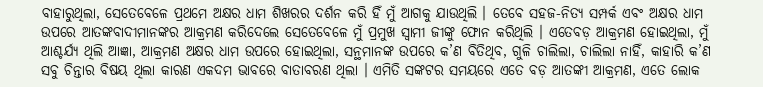ବାହାରୁଥିଲା, ସେତେବେଳେ ପ୍ରଥମେ ଅକ୍ଷର ଧାମ ଶିଖରର ଦର୍ଶନ କରି ହିଁ ମୁଁ ଆଗକୁ ଯାଉଥିଲି । ତେବେ ସହଜ-ନିତ୍ୟ ସମ୍ପର୍କ ଏବଂ ଅକ୍ଷର ଧାମ ଉପରେ ଆତଙ୍କବାଦୀମାନଙ୍କର ଆକ୍ରମଣ କରିଦେଲେ ସେତେବେଳେ ମୁଁ ପ୍ରମୁଖ ସ୍ୱାମୀ ଜୀଙ୍କୁ ଫୋନ କରିଥିଲି । ଏତେବଡ଼ ଆକ୍ରମଣ ହୋଇଥିଲା, ମୁଁ ଆଶ୍ଚର୍ଯ୍ୟ ଥିଲି ଆଜ୍ଞା, ଆକ୍ରମଣ ଅକ୍ଷର ଧାମ ଉପରେ ହୋଇଥିଲା, ସନ୍ଥମାନଙ୍କ ଉପରେ କ’ଣ ବିତିଥିବ, ଗୁଳି ଚାଲିଲା, ଚାଲିଲା ନାହିଁ, କାହାରି କ’ଣ ସବୁ ଚିନ୍ତାର ବିଷୟ ଥିଲା କାରଣ ଏକଦମ ଭାବରେ ବାତାବରଣ ଥିଲା । ଏମିତି ସଙ୍କଟର ସମୟରେ ଏତେ ବଡ଼ ଆତଙ୍କୀ ଆକ୍ରମଣ, ଏତେ ଲୋକ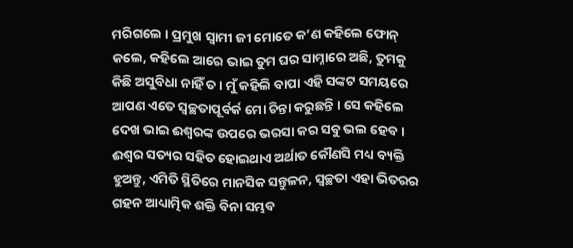ମରିଗଲେ । ପ୍ରମୁଖ ସ୍ୱାମୀ ଜୀ ମୋତେ କ’ଣ କହିଲେ ଫୋନ୍ କଲେ, କହିଲେ ଆରେ ଭାଇ ତୁମ ଘର ସାମ୍ନାରେ ଅଛି, ତୁମକୁ କିଛି ଅସୁବିଧା ନାହିଁ ତ । ମୁଁ କହିଲି ବାପା ଏହି ସଙ୍କଟ ସମୟରେ ଆପଣ ଏତେ ସ୍ୱଚ୍ଛତାପୂର୍ବର୍କ ମୋ ଚିନ୍ତା କରୁଛନ୍ତି । ସେ କହିଲେ ଦେଖ ଭାଇ ଈଶ୍ୱରଙ୍କ ଉପରେ ଭରସା କର ସବୁ ଭଲ ହେବ । ଈଶ୍ୱର ସତ୍ୟର ସହିତ ହୋଇଥାଏ ଅର୍ଥାତ କୌଣସି ମଧ୍ୟ ବ୍ୟକ୍ତି ହୁଅନ୍ତୁ, ଏମିତି ସ୍ଥିତିରେ ମାନସିକ ସନ୍ତୁଳନ, ସ୍ୱଚ୍ଛତା ଏହା ଭିତରର ଗହନ ଆଧ୍ୟାତ୍ମିକ ଶକ୍ତି ବିନା ସମ୍ଭବ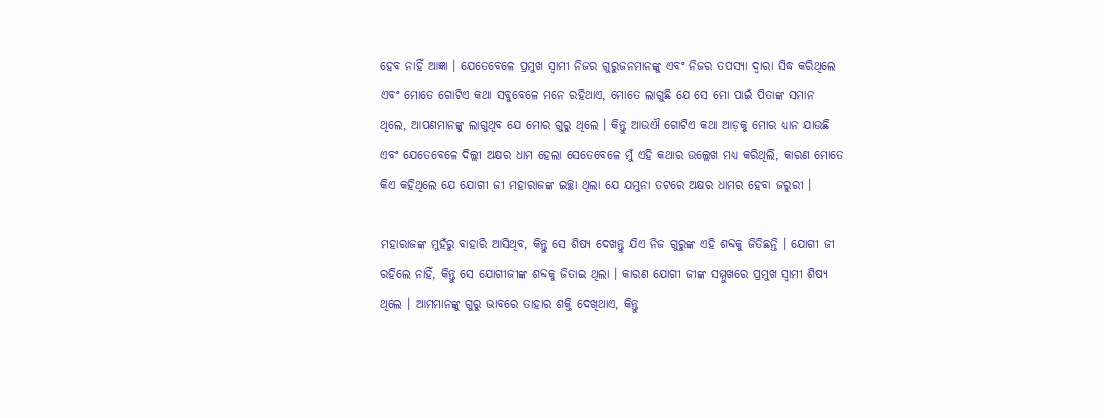ହେବ ନାହିଁ ଆଜ୍ଞା । ଯେତେବେଳେ ପ୍ରମୁଖ ସ୍ୱାମୀ ନିଜର ଗୁରୁଜନମାନଙ୍କୁ ଏବଂ ନିଜର ତପସ୍ୟା ଦ୍ୱାରା ସିଦ୍ଧ କରିଥିଲେ ଏବଂ ମୋତେ ଗୋଟିଏ କଥା ସବୁବେଳେ ମନେ ରହିଥାଏ, ମୋତେ ଲାଗୁଛି ଯେ ସେ ମୋ ପାଇଁ ପିତାଙ୍କ ସମାନ ଥିଲେ, ଆପଣମାନଙ୍କୁ ଲାଗୁଥିବ ଯେ ମୋର ଗୁରୁ ଥିଲେ । କିନ୍ତୁ ଆଉଐ ଗୋଟିଏ କଥା ଆଡ଼କୁ ମୋର ଧ୍ୟାନ ଯାଉଛି ଏବଂ ଯେତେବେଳେ ଦିଲ୍ଲୀ ଅକ୍ଷର ଧାମ ହେଲା ସେତେବେଳେ ମୁଁ ଏହି କଥାର ଉଲ୍ଲେଖ ମଧ୍ୟ କରିଥିଲି, କାରଣ ମୋତେ କିଏ କହିଥିଲେ ଯେ ଯୋଗୀ ଜୀ ମହାରାଜଙ୍କ ଇଚ୍ଛା ଥିଲା ଯେ ଯମୁନା ତଟରେ ଅକ୍ଷର ଧାମର ହେବା ଜରୁରୀ ।

ମହାରାଜଙ୍କ ମୁହଁରୁ ବାହାରି ଆସିଥିବ, କିନ୍ତୁ ସେ ଶିଷ୍ୟ ଦେଖନ୍ତୁ ଯିଏ ନିଜ ଗୁରୁଙ୍କ ଏହି ଶବ୍ଦକୁ ଜିତିଛନ୍ତି । ଯୋଗୀ ଜୀ ରହିଲେ ନାହିଁ, କିନ୍ତୁ ସେ ଯୋଗୀଜୀଙ୍କ ଶବ୍ଦକୁ ଜିତାଇ ଥିଲା । କାରଣ ଯୋଗୀ ଜୀଙ୍କ ସମ୍ମୁଖରେ ପ୍ରମୁଖ ସ୍ୱାମୀ ଶିଷ୍ୟ ଥିଲେ । ଆମମାନଙ୍କୁ ଗୁରୁ ଭାବରେ ତାହାର ଶକ୍ତି ଦେଖିଥାଏ, କିନ୍ତୁ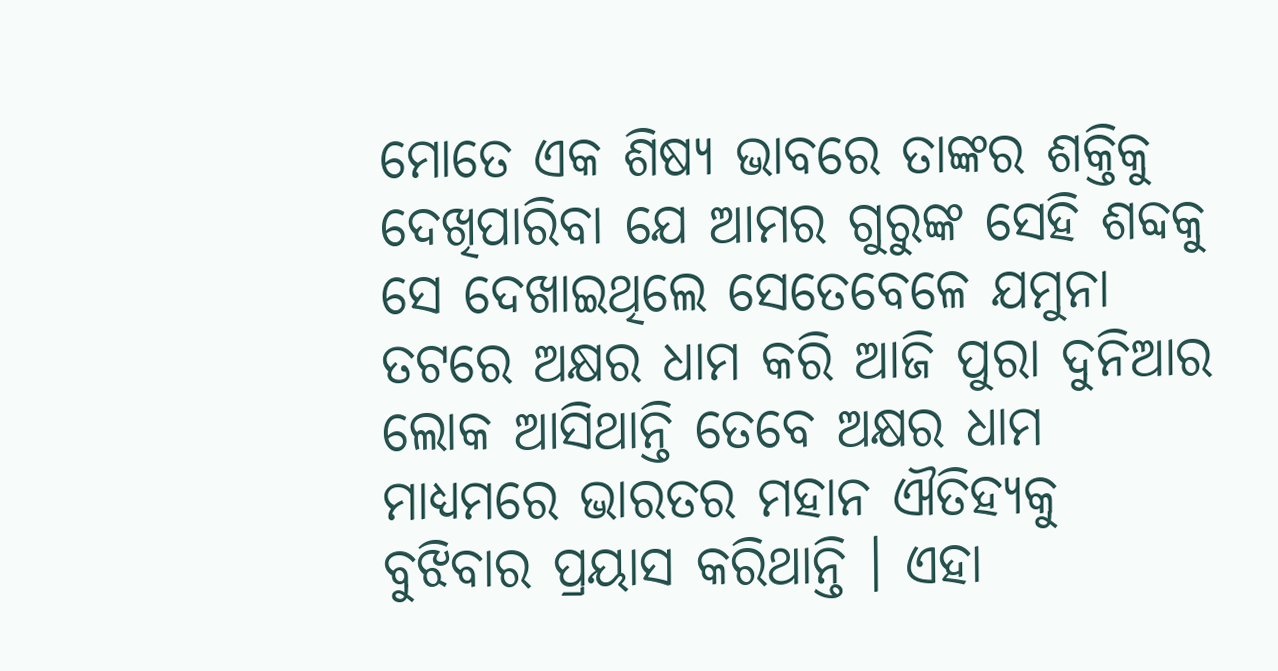ମୋତେ ଏକ ଶିଷ୍ୟ ଭାବରେ ତାଙ୍କର ଶକ୍ତିକୁ ଦେଖିପାରିବା ଯେ ଆମର ଗୁରୁଙ୍କ ସେହି ଶବ୍ଦକୁ ସେ ଦେଖାଇଥିଲେ ସେତେବେଳେ ଯମୁନା ତଟରେ ଅକ୍ଷର ଧାମ କରି ଆଜି ପୁରା ଦୁନିଆର ଲୋକ ଆସିଥାନ୍ତି ତେବେ ଅକ୍ଷର ଧାମ ମାଧ୍ୟମରେ ଭାରତର ମହାନ ଐତିହ୍ୟକୁ ବୁଝିବାର ପ୍ରୟାସ କରିଥାନ୍ତି । ଏହା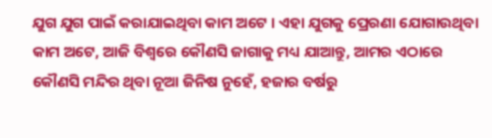ଯୁଗ ଯୁଗ ପାଇଁ କରାଯାଇଥିବା କାମ ଅଟେ । ଏହା ଯୁଗକୁ ପ୍ରେରଣା ଯୋଗାଉଥିବା କାମ ଅଟେ, ଆଜି ବିଶ୍ୱରେ କୌଣସି ଜାଗାକୁ ମଧ୍ୟ ଯାଆନ୍ତୁ, ଆମର ଏଠାରେ କୌଣସି ମନ୍ଦିର ଥିବା ନୂଆ ଜିନିଷ ନୁହେଁ, ହଜାର ବର୍ଷରୁ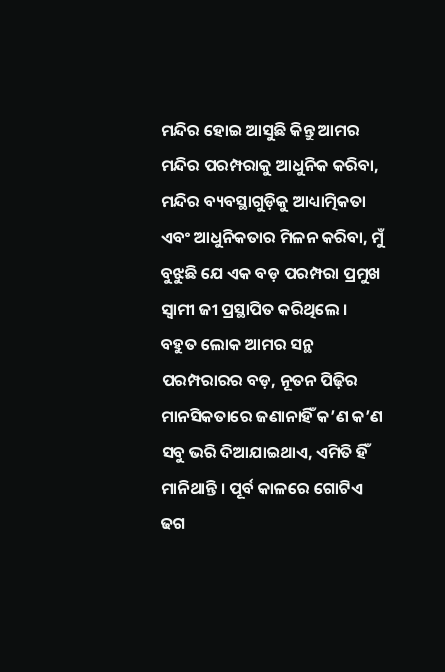ମନ୍ଦିର ହୋଇ ଆସୁଛି କିନ୍ତୁ ଆମର ମନ୍ଦିର ପରମ୍ପରାକୁ ଆଧୁନିକ କରିବା, ମନ୍ଦିର ବ୍ୟବସ୍ଥାଗୁଡ଼ିକୁ ଆଧ୍ୟାତ୍ମିକତା ଏବଂ ଆଧୁନିକତାର ମିଳନ କରିବା, ମୁଁ ବୁଝୁଛି ଯେ ଏକ ବଡ଼ ପରମ୍ପରା ପ୍ରମୁଖ ସ୍ୱାମୀ ଜୀ ପ୍ରସ୍ଥାପିତ କରିଥିଲେ । ବହୁତ ଲୋକ ଆମର ସନ୍ଥ ପରମ୍ପରାରର ବଡ଼, ନୂତନ ପିଢ଼ିର ମାନସିକତାରେ ଜଣାନାହିଁ କ’ଣ କ’ଣ ସବୁ ଭରି ଦିଆଯାଇଥାଏ, ଏମିତି ହିଁ ମାନିଥାନ୍ତି । ପୂର୍ବ କାଳରେ ଗୋଟିଏ ଢଗ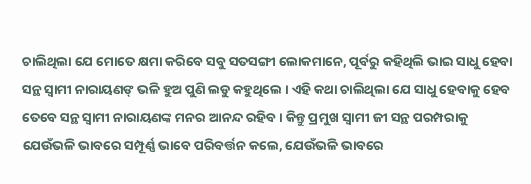ଚାଲିଥିଲା ଯେ ମୋତେ କ୍ଷମା କରିବେ ସବୁ ସତସଙ୍ଗୀ ଲୋକମାନେ, ପୂର୍ବରୁ କହିଥିଲି ଭାଇ ସାଧୁ ହେବା ସନ୍ଥ ସ୍ୱାମୀ ନାରାୟଣଙ୍ ଭଳି ହୁଅ ପୁଣି ଲଡୁ କହୁଥିଲେ । ଏହି କଥା ଚାଲିଥିଲା ଯେ ସାଧୁ ହେବାକୁ ହେବ ତେବେ ସନ୍ଥ ସ୍ୱାମୀ ନାରାୟଣଙ୍କ ମନର ଆନନ୍ଦ ରହିବ । କିନ୍ତୁ ପ୍ରମୁଖ ସ୍ୱାମୀ ଜୀ ସନ୍ଥ ପରମ୍ପରାକୁ ଯେଉଁଭଳି ଭାବରେ ସମ୍ପୂର୍ଣ୍ଣ ଭାବେ ପରିବର୍ତ୍ତନ କଲେ, ଯେଉଁଭଳି ଭାବରେ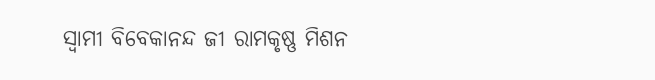ସ୍ୱାମୀ ବିବେକାନନ୍ଦ ଜୀ ରାମକୃଷ୍ଣ ମିଶନ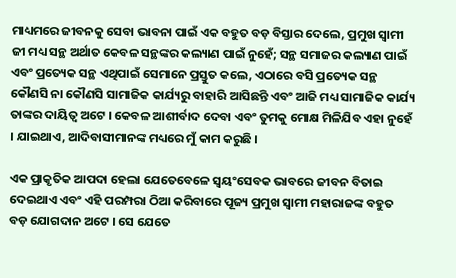ମାଧ୍ୟମରେ ଜୀବନକୁ ସେବା ଭାବନା ପାଇଁ ଏକ ବହୁତ ବଡ଼ ବିସ୍ତାର ଦେଲେ, ପ୍ରମୁଖ ସ୍ୱାମୀ ଜୀ ମଧ୍ୟ ସନ୍ଥ ଅର୍ଥାତ କେବଳ ସନ୍ଥଙ୍କର କଲ୍ୟାଣ ପାଇଁ ନୁହେଁ; ସନ୍ଥ ସମାଜର କଲ୍ୟାଣ ପାଇଁ ଏବଂ ପ୍ରତ୍ୟେକ ସନ୍ଥ ଏଥିପାଇଁ ସେମାନେ ପ୍ରସ୍ତୁତ କଲେ, ଏଠାରେ ବସି ପ୍ରତ୍ୟେକ ସନ୍ଥ କୌଣସି ନା କୌଣସି ସାମାଜିକ କାର୍ଯ୍ୟରୁ ବାହାରି ଆସିଛନ୍ତି ଏବଂ ଆଜି ମଧ୍ୟ ସାମାଜିକ କାର୍ଯ୍ୟ ତାଙ୍କର ଦାୟିତ୍ୱ ଅଟେ । କେବଳ ଆଶୀର୍ବାଦ ଦେବା ଏବଂ ତୁମକୁ ମୋକ୍ଷ ମିଳିଯିବ ଏହା ନୁହେଁ । ଯାଇଥାଏ, ଆଦିବାସୀମାନଙ୍କ ମଧ୍ୟରେ ମୁଁ କାମ କରୁଛି ।

ଏକ ପ୍ରାକୃତିକ ଆପଦା ହେଲା ଯେତେବେଳେ ସ୍ୱୟଂସେବକ ଭାବରେ ଜୀବନ ବିତାଇ ଦେଇଥାଏ ଏବଂ ଏହି ପରମ୍ପରା ଠିଆ କରିବାରେ ପୂଜ୍ୟ ପ୍ରମୁଖ ସ୍ୱାମୀ ମହାରାଜଙ୍କ ବହୁତ ବଡ଼ ଯୋଗଦାନ ଅଟେ । ସେ ଯେତେ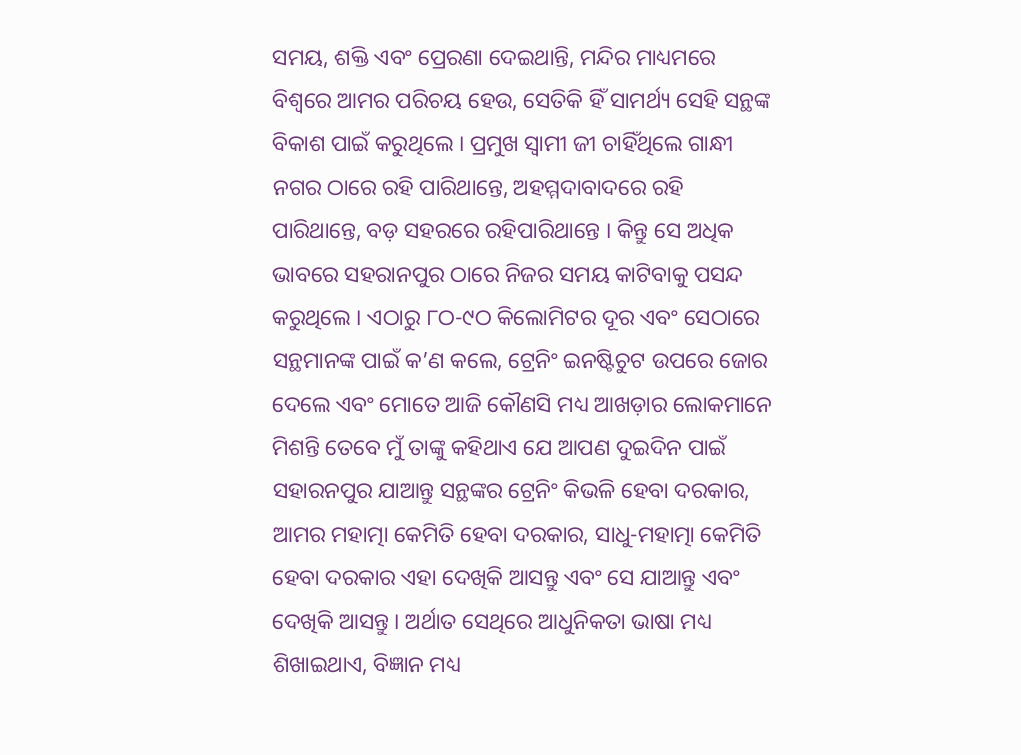ସମୟ, ଶକ୍ତି ଏବଂ ପ୍ରେରଣା ଦେଇଥାନ୍ତି, ମନ୍ଦିର ମାଧ୍ୟମରେ ବିଶ୍ୱରେ ଆମର ପରିଚୟ ହେଉ, ସେତିକି ହିଁ ସାମର୍ଥ୍ୟ ସେହି ସନ୍ଥଙ୍କ ବିକାଶ ପାଇଁ କରୁଥିଲେ । ପ୍ରମୁଖ ସ୍ୱାମୀ ଜୀ ଚାହିଁଥିଲେ ଗାନ୍ଧୀ ନଗର ଠାରେ ରହି ପାରିଥାନ୍ତେ, ଅହମ୍ମଦାବାଦରେ ରହି ପାରିଥାନ୍ତେ, ବଡ଼ ସହରରେ ରହିପାରିଥାନ୍ତେ । କିନ୍ତୁ ସେ ଅଧିକ ଭାବରେ ସହରାନପୁର ଠାରେ ନିଜର ସମୟ କାଟିବାକୁ ପସନ୍ଦ କରୁଥିଲେ । ଏଠାରୁ ୮ଠ-୯ଠ କିଲୋମିଟର ଦୂର ଏବଂ ସେଠାରେ ସନ୍ଥମାନଙ୍କ ପାଇଁ କ’ଣ କଲେ, ଟ୍ରେନିଂ ଇନଷ୍ଟିଚୁଟ ଉପରେ ଜୋର ଦେଲେ ଏବଂ ମୋତେ ଆଜି କୌଣସି ମଧ୍ୟ ଆଖଡ଼ାର ଲୋକମାନେ ମିଶନ୍ତି ତେବେ ମୁଁ ତାଙ୍କୁ କହିଥାଏ ଯେ ଆପଣ ଦୁଇଦିନ ପାଇଁ ସହାରନପୁର ଯାଆନ୍ତୁ ସନ୍ଥଙ୍କର ଟ୍ରେନିଂ କିଭଳି ହେବା ଦରକାର, ଆମର ମହାତ୍ମା କେମିତି ହେବା ଦରକାର, ସାଧୁ-ମହାତ୍ମା କେମିତି ହେବା ଦରକାର ଏହା ଦେଖିକି ଆସନ୍ତୁ ଏବଂ ସେ ଯାଆନ୍ତୁ ଏବଂ ଦେଖିକି ଆସନ୍ତୁ । ଅର୍ଥାତ ସେଥିରେ ଆଧୁନିକତା ଭାଷା ମଧ୍ୟ ଶିଖାଇଥାଏ, ବିଜ୍ଞାନ ମଧ୍ୟ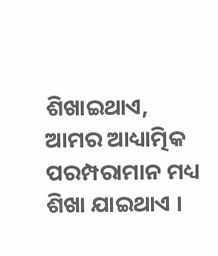ଶିଖାଇଥାଏ, ଆମର ଆଧ୍ୟାତ୍ମିକ ପରମ୍ପରାମାନ ମଧ୍ୟ ଶିଖା ଯାଇଥାଏ ।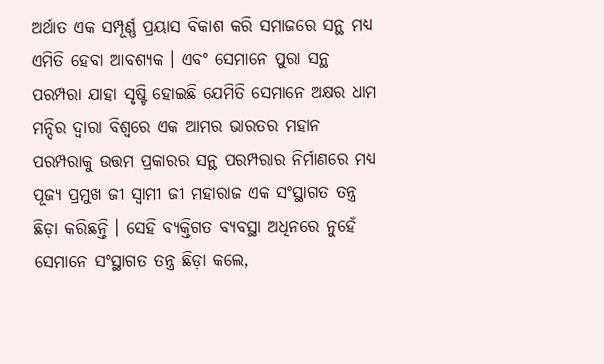ଅର୍ଥାତ ଏକ ସମ୍ପୂର୍ଣ୍ଣ ପ୍ରୟାସ ବିକାଶ କରି ସମାଜରେ ସନ୍ଥ ମଧ୍ୟ ଏମିତି ହେବା ଆବଶ୍ୟକ । ଏବଂ ସେମାନେ ପୁରା ସନ୍ଥ ପରମ୍ପରା ଯାହା ସୃଷ୍ଟି ହୋଇଛି ଯେମିତି ସେମାନେ ଅକ୍ଷର ଧାମ ମନ୍ଦିର ଦ୍ୱାରା ବିଶ୍ୱରେ ଏକ ଆମର ଭାରତର ମହାନ ପରମ୍ପରାକୁ ଉତ୍ତମ ପ୍ରକାରର ସନ୍ଥ ପରମ୍ପରାର ନିର୍ମାଣରେ ମଧ୍ୟ ପୂଜ୍ୟ ପ୍ରମୁଖ ଜୀ ସ୍ୱାମୀ ଜୀ ମହାରାଜ ଏକ ସଂସ୍ଥାଗତ ତନ୍ତ୍ର ଛିଡ଼ା କରିଛନ୍ତି । ସେହି ବ୍ୟକ୍ତିଗତ ବ୍ୟବସ୍ଥା ଅଧିନରେ ନୁହେଁ ସେମାନେ ସଂସ୍ଥାଗତ ତନ୍ତ୍ର ଛିଡ଼ା କଲେ,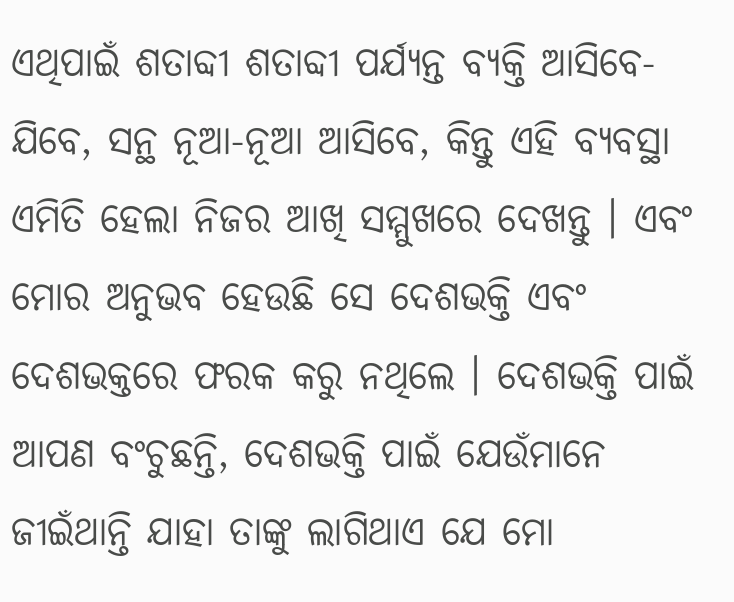ଏଥିପାଇଁ ଶତାବ୍ଦୀ ଶତାବ୍ଦୀ ପର୍ଯ୍ୟନ୍ତ ବ୍ୟକ୍ତି ଆସିବେ-ଯିବେ, ସନ୍ଥ ନୂଆ-ନୂଆ ଆସିବେ, କିନ୍ତୁ ଏହି ବ୍ୟବସ୍ଥା ଏମିତି ହେଲା ନିଜର ଆଖି ସମ୍ମୁଖରେ ଦେଖନ୍ତୁ । ଏବଂ ମୋର ଅନୁଭବ ହେଉଛି ସେ ଦେଶଭକ୍ତି ଏବଂ ଦେଶଭକ୍ତରେ ଫରକ କରୁ ନଥିଲେ । ଦେଶଭକ୍ତି ପାଇଁ ଆପଣ ବଂଚୁଛନ୍ତି, ଦେଶଭକ୍ତି ପାଇଁ ଯେଉଁମାନେ ଜୀଇଁଥାନ୍ତି ଯାହା ତାଙ୍କୁ ଲାଗିଥାଏ ଯେ ମୋ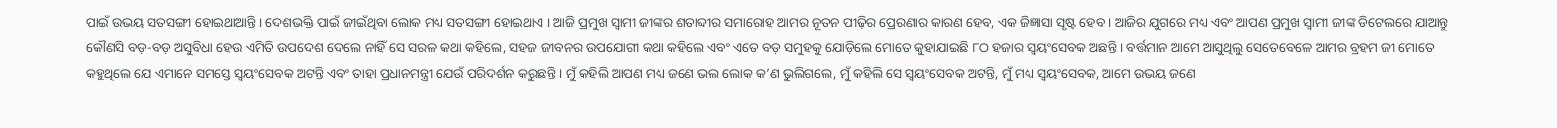ପାଇଁ ଉଭୟ ସତସଙ୍ଗୀ ହୋଇଥାଆନ୍ତି । ଦେଶଭକ୍ତି ପାଇଁ ଜୀଇଁଥିବା ଲୋକ ମଧ୍ୟ ସତସଙ୍ଗୀ ହୋଇଥାଏ । ଆଜି ପ୍ରମୁଖ ସ୍ୱାମୀ ଜୀଙ୍କର ଶତାବ୍ଦୀର ସମାରୋହ ଆମର ନୂତନ ପୀଢ଼ିର ପ୍ରେରଣାର କାରଣ ହେବ, ଏକ ଜିଜ୍ଞାସା ସୃଷ୍ଟ ହେବ । ଆଜିର ଯୁଗରେ ମଧ୍ୟ ଏବଂ ଆପଣ ପ୍ରମୁଖ ସ୍ୱାମୀ ଜୀଙ୍କ ଡିଟେଲରେ ଯାଆନ୍ତୁ କୌଣସି ବଡ଼-ବଡ଼ ଅସୁବିଧା ହେଉ ଏମିତି ଉପଦେଶ ଦେଲେ ନାହିଁ ସେ ସରଳ କଥା କହିଲେ, ସହଜ ଜୀବନର ଉପଯୋଗୀ କଥା କହିଲେ ଏବଂ ଏତେ ବଡ଼ ସମୁହକୁ ଯୋଡ଼ିଲେ ମୋତେ କୁହାଯାଇଛି ୮ଠ ହଜାର ସ୍ୱୟଂସେବକ ଅଛନ୍ତି । ବର୍ତ୍ତମାନ ଆମେ ଆସୁଥିଲୁ ସେତେବେଳେ ଆମର ବ୍ରହମ ଜୀ ମୋତେ କହୁଥିଲେ ଯେ ଏମାନେ ସମସ୍ତେ ସ୍ୱୟଂସେବକ ଅଟନ୍ତି ଏବଂ ତାହା ପ୍ରଧାନମନ୍ତ୍ରୀ ଯେଉଁ ପରିଦର୍ଶନ କରୁଛନ୍ତି । ମୁଁ କହିଲି ଆପଣ ମଧ୍ୟ ଜଣେ ଭଲ ଲୋକ କ’ଣ ଭୁଲିଗଲେ, ମୁଁ କହିଲି ସେ ସ୍ୱୟଂସେବକ ଅଟନ୍ତି, ମୁଁ ମଧ୍ୟ ସ୍ୱୟଂସେବକ, ଆମେ ଉଭୟ ଜଣେ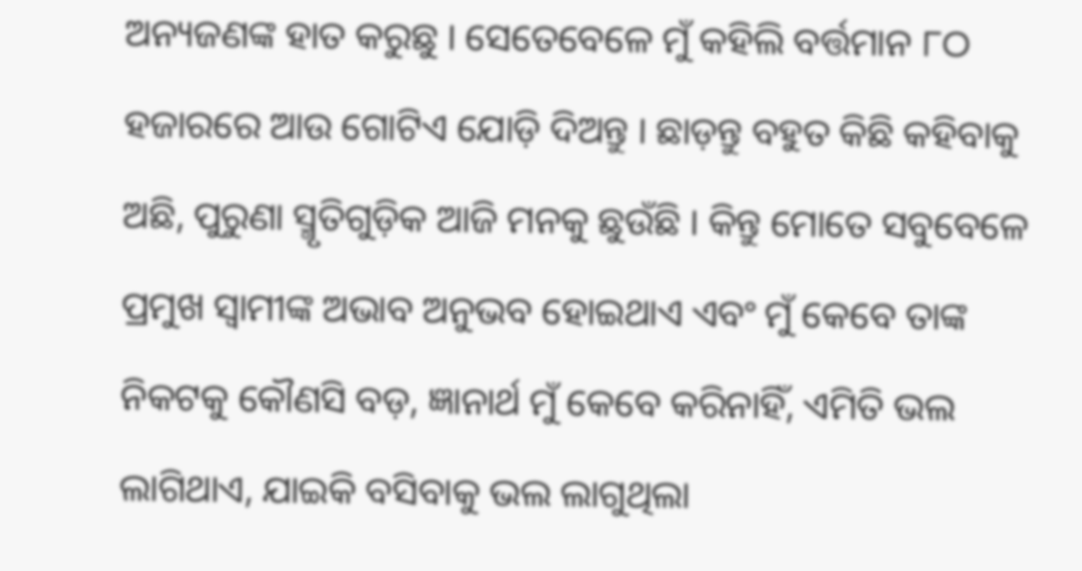ଅନ୍ୟଜଣଙ୍କ ହାତ କରୁଛୁ । ସେତେବେଳେ ମୁଁ କହିଲି ବର୍ତ୍ତମାନ ୮ଠ ହଜାରରେ ଆଉ ଗୋଟିଏ ଯୋଡ଼ି ଦିଅନ୍ତୁ । ଛାଡ଼ନ୍ତୁ ବହୁତ କିଛି କହିବାକୁ ଅଛି, ପୁରୁଣା ସ୍ମୃତିଗୁଡ଼ିକ ଆଜି ମନକୁ ଛୁଉଁଛି । କିନ୍ତୁ ମୋତେ ସବୁବେଳେ ପ୍ରମୁଖ ସ୍ୱାମୀଙ୍କ ଅଭାବ ଅନୁଭବ ହୋଇଥାଏ ଏବଂ ମୁଁ କେବେ ତାଙ୍କ ନିକଟକୁ କୌଣସି ବଡ଼, ଜ୍ଞାନାର୍ଥ ମୁଁ କେବେ କରିନାହିଁ, ଏମିତି ଭଲ ଲାଗିଥାଏ, ଯାଇକି ବସିବାକୁ ଭଲ ଲାଗୁଥିଲା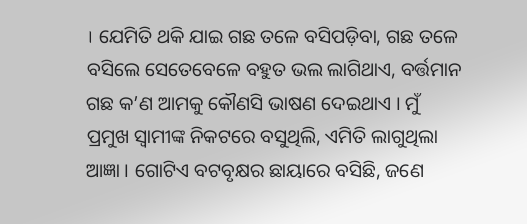। ଯେମିତି ଥକି ଯାଇ ଗଛ ତଳେ ବସିପଡ଼ିବା, ଗଛ ତଳେ ବସିଲେ ସେତେବେଳେ ବହୁତ ଭଲ ଲାଗିଥାଏ, ବର୍ତ୍ତମାନ ଗଛ କ’ଣ ଆମକୁ କୌଣସି ଭାଷଣ ଦେଇଥାଏ । ମୁଁ ପ୍ରମୁଖ ସ୍ୱାମୀଙ୍କ ନିକଟରେ ବସୁଥିଲି, ଏମିତି ଲାଗୁଥିଲା ଆଜ୍ଞା । ଗୋଟିଏ ବଟବୃକ୍ଷର ଛାୟାରେ ବସିଛି, ଜଣେ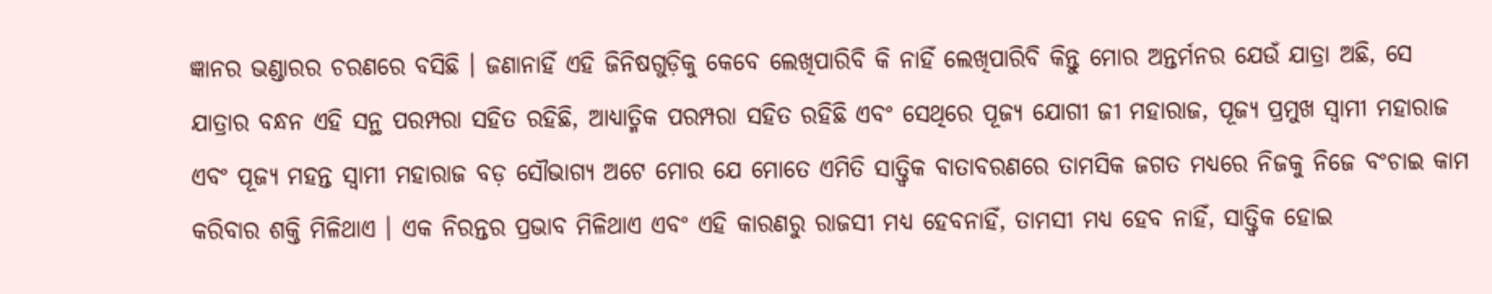ଜ୍ଞାନର ଭଣ୍ଡାରର ଚରଣରେ ବସିଛି । ଜଣାନାହିଁ ଏହି ଜିନିଷଗୁଡ଼ିକୁ କେବେ ଲେଖିପାରିବି କି ନାହିଁ ଲେଖିପାରିବି କିନ୍ତୁ ମୋର ଅନ୍ତର୍ମନର ଯେଉଁ ଯାତ୍ରା ଅଛି, ସେ ଯାତ୍ରାର ବନ୍ଧନ ଏହି ସନ୍ଥ ପରମ୍ପରା ସହିତ ରହିଛି, ଆଧ୍ୟାତ୍ମିକ ପରମ୍ପରା ସହିତ ରହିଛି ଏବଂ ସେଥିରେ ପୂଜ୍ୟ ଯୋଗୀ ଜୀ ମହାରାଜ, ପୂଜ୍ୟ ପ୍ରମୁଖ ସ୍ୱାମୀ ମହାରାଜ ଏବଂ ପୂଜ୍ୟ ମହନ୍ତ ସ୍ୱାମୀ ମହାରାଜ ବଡ଼ ସୌଭାଗ୍ୟ ଅଟେ ମୋର ଯେ ମୋତେ ଏମିତି ସାତ୍ତ୍ୱିକ ବାତାବରଣରେ ତାମସିକ ଜଗତ ମଧ୍ୟରେ ନିଜକୁ ନିଜେ ବଂଚାଇ କାମ କରିବାର ଶକ୍ତି ମିଳିଥାଏ । ଏକ ନିରନ୍ତର ପ୍ରଭାବ ମିଳିଥାଏ ଏବଂ ଏହି କାରଣରୁ ରାଜସୀ ମଧ୍ୟ ହେବନାହିଁ, ତାମସୀ ମଧ୍ୟ ହେବ ନାହିଁ, ସାତ୍ତ୍ୱିକ ହୋଇ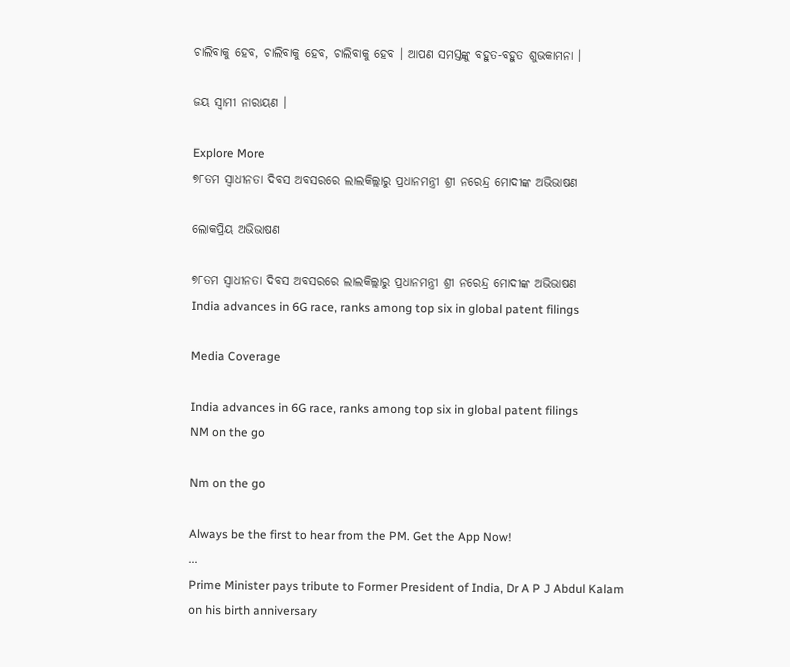ଚାଲିବାକୁ ହେବ, ଚାଲିବାକୁ ହେବ, ଚାଲିବାକୁ ହେବ । ଆପଣ ସମସ୍ତଙ୍କୁ ବହୁତ-ବହୁତ ଶୁଭକାମନା ।

ଜୟ ସ୍ୱାମୀ ନାରାୟଣ ।

Explore More
୭୮ତମ ସ୍ୱାଧୀନତା ଦିବସ ଅବସରରେ ଲାଲକିଲ୍ଲାରୁ ପ୍ରଧାନମନ୍ତ୍ରୀ ଶ୍ରୀ ନରେନ୍ଦ୍ର ମୋଦୀଙ୍କ ଅଭିଭାଷଣ

ଲୋକପ୍ରିୟ ଅଭିଭାଷଣ

୭୮ତମ ସ୍ୱାଧୀନତା ଦିବସ ଅବସରରେ ଲାଲକିଲ୍ଲାରୁ ପ୍ରଧାନମନ୍ତ୍ରୀ ଶ୍ରୀ ନରେନ୍ଦ୍ର ମୋଦୀଙ୍କ ଅଭିଭାଷଣ
India advances in 6G race, ranks among top six in global patent filings

Media Coverage

India advances in 6G race, ranks among top six in global patent filings
NM on the go

Nm on the go

Always be the first to hear from the PM. Get the App Now!
...
Prime Minister pays tribute to Former President of India, Dr A P J Abdul Kalam on his birth anniversary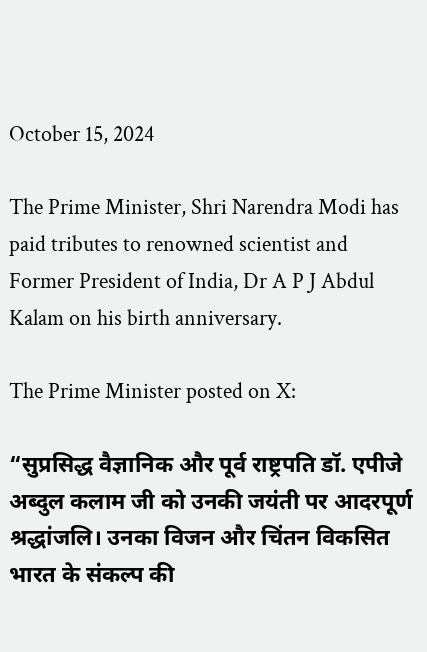October 15, 2024

The Prime Minister, Shri Narendra Modi has paid tributes to renowned scientist and Former President of India, Dr A P J Abdul Kalam on his birth anniversary.

The Prime Minister posted on X:

“सुप्रसिद्ध वैज्ञानिक और पूर्व राष्ट्रपति डॉ. एपीजे अब्दुल कलाम जी को उनकी जयंती पर आदरपूर्ण श्रद्धांजलि। उनका विजन और चिंतन विकसित भारत के संकल्प की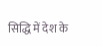सिद्धि में देश के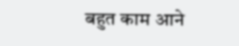बहुत काम आने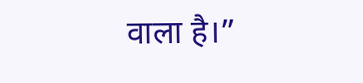वाला है।”